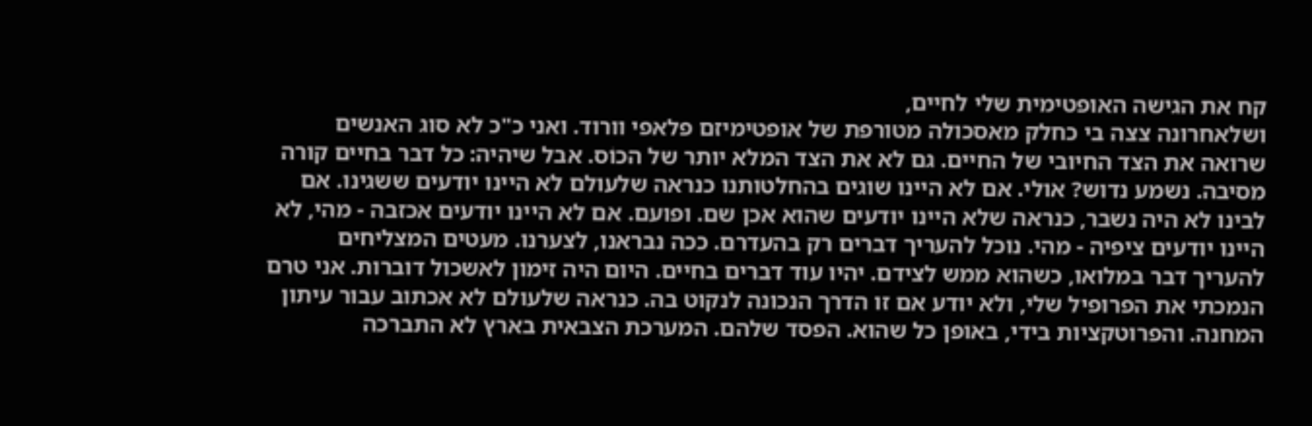קח את הגישה האופטימית שלי לחיים,
ושלאחרונה צצה בי כחלק מאסכולה מטורפת של אופטימיזם פלאפי וורוד. ואני כ"כ לא סוג האנשים שרואה את הצד החיובי של החיים. גם לא את הצד המלא יותר של הכוֹס. אבל שיהיה: כל דבר בחיים קורה מסיבה. נשמע נדוש? אולי. אם לא היינו שוגים בהחלטותנו כנראה שלעולם לא היינו יודעים ששגינו. אם לבינו לא היה נשבר, כנראה שלא היינו יודעים שהוא אכן שם. ופועם. אם לא היינו יודעים אכזבה - מהי, לא היינו יודעים ציפיה - מהי. נוכל להעריך דברים רק בהעדרם. ככה נבראנו, לצערנו. מעטים המצליחים להעריך דבר במלואו, כשהוא ממש לצידם. יהיו עוד דברים בחיים. היום היה זימון לאשכול דוברות. אני טרם הנמכתי את הפרופיל שלי, ולא יודע אם זו הדרך הנכונה לנקוט בה. כנראה שלעולם לא אכתוב עבור עיתון המחנה. והפרוטקציות בידי, באופן כל שהוא. הפסד שלהם. המערכת הצבאית בארץ לא התברכה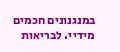במנגנונים חכמים מידיי. לבריאות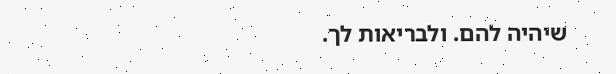שיהיה להם. ולבריאות לך.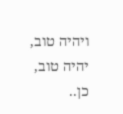ויהיה טוב, יהיה טוב, כן..